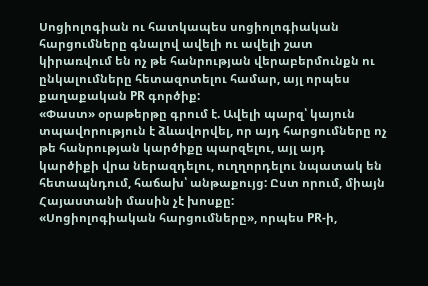Սոցիոլոգիան ու հատկապես սոցիոլոգիական հարցումները գնալով ավելի ու ավելի շատ կիրառվում են ոչ թե հանրության վերաբերմունքն ու ընկալումները հետազոտելու համար, այլ որպես քաղաքական PR գործիք:
«Փաստ» օրաթերթը գրում է. Ավելի պարզ՝ կայուն տպավորություն է ձևավորվել, որ այդ հարցումները ոչ թե հանրության կարծիքը պարզելու, այլ այդ կարծիքի վրա ներազդելու, ուղղորդելու նպատակ են հետապնդում, հաճախ՝ անթաքույց: Ըստ որում, միայն Հայաստանի մասին չէ խոսքը:
«Սոցիոլոգիական հարցումները», որպես PR-ի,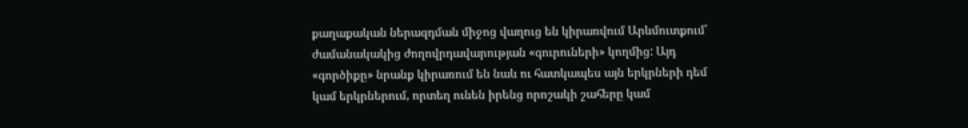քաղաքական ներազդման միջոց վաղուց են կիրառվում Արևմուտքում՝ ժամանակակից ժողովրդավարության «գուրուների» կողմից: Այդ «գործիքը» նրանք կիրառում են նաև ու հատկապես այն երկրների դեմ կամ երկրներում, որտեղ ունեն իրենց որոշակի շահերը կամ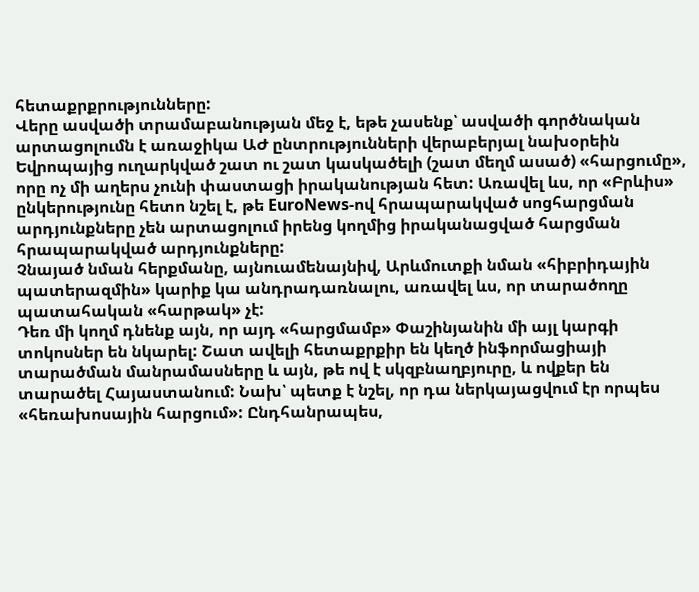հետաքրքրությունները:
Վերը ասվածի տրամաբանության մեջ է, եթե չասենք՝ ասվածի գործնական արտացոլումն է առաջիկա ԱԺ ընտրությունների վերաբերյալ նախօրեին Եվրոպայից ուղարկված շատ ու շատ կասկածելի (շատ մեղմ ասած) «հարցումը», որը ոչ մի աղերս չունի փաստացի իրականության հետ: Առավել ևս, որ «Բրևիս» ընկերությունը հետո նշել է, թե EuroNews-ով հրապարակված սոցհարցման արդյունքները չեն արտացոլում իրենց կողմից իրականացված հարցման հրապարակված արդյունքները:
Չնայած նման հերքմանը, այնուամենայնիվ, Արևմուտքի նման «հիբրիդային պատերազմին» կարիք կա անդրադառնալու, առավել ևս, որ տարածողը պատահական «հարթակ» չէ:
Դեռ մի կողմ դնենք այն, որ այդ «հարցմամբ» Փաշինյանին մի այլ կարգի տոկոսներ են նկարել: Շատ ավելի հետաքրքիր են կեղծ ինֆորմացիայի տարածման մանրամասները և այն, թե ով է սկզբնաղբյուրը, և ովքեր են տարածել Հայաստանում: Նախ՝ պետք է նշել, որ դա ներկայացվում էր որպես «հեռախոսային հարցում»: Ընդհանրապես,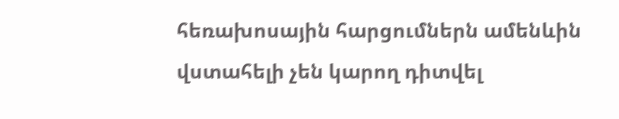հեռախոսային հարցումներն ամենևին վստահելի չեն կարող դիտվել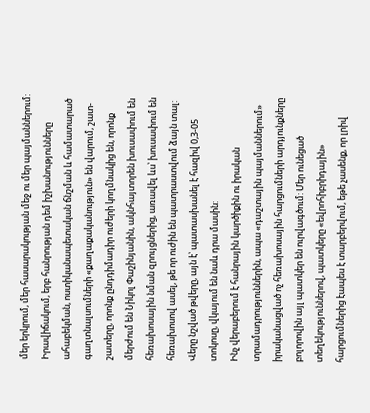մեր երկրում, մեր հասարակության մեջ ու մեր պայմաններում: Իրավիճակում, երբ հանրության դեմ իշխանությունները ահաբեկման, ոստիկանապետական ճնշման և համատարած գաղտնալսումների «քաղաքականություն» են վարում, շատ-շատերը, որոնք ընդդիմադիր ուժերի կողմնակից են, որոնք մերժում են Նիկոլ Փաշինյանին, ակնհայտորեն խուսափում են հեռախոսային նման զրույցներից, առավել ևս՝ խուսափում են հեռախոսով ասել, թե որ ուժին են պատրաստվում ձայն տալ: Վերը նշված թվերը, այն է՝ պատասխանել է հազիվ 0,3-05 տոկոսը, վկայում են նաև դրա մասին:
Ինչ վերաբերում է հանրային կարծիքին ու իրական տրամադրություններին, ապա «դաշտային պայմաններում» իրականացված ոչ հեռախոսային հարցումների արդյունքները բոլորովին այլ պատկեր են ուրվագծում: Մեր ունեցած տեղեկություններով, պատկերը «եվրոհիբրիդային» հարցումներից էապես է տարբերվում, եթե չասենք, որ լրիվ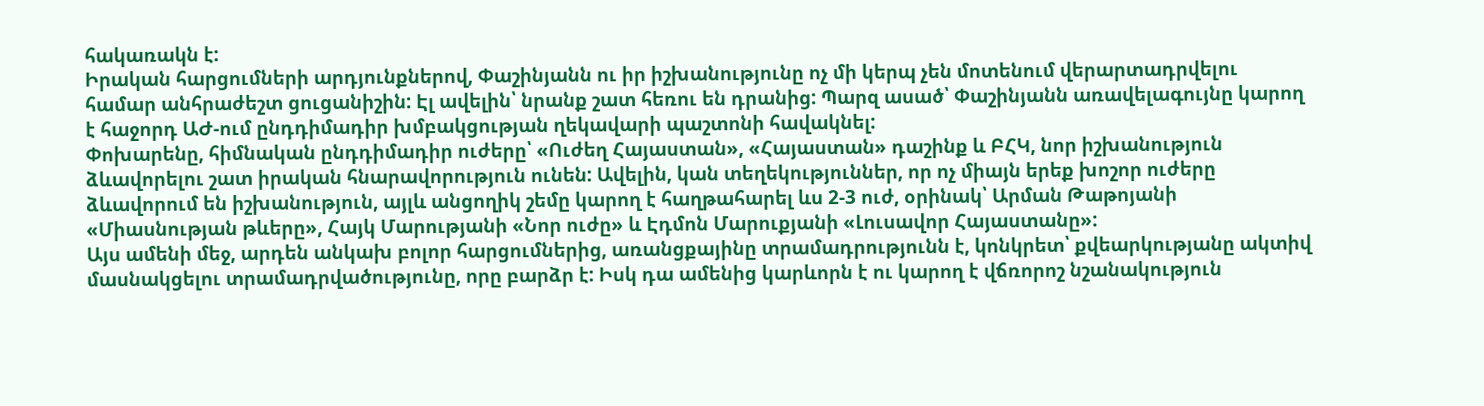հակառակն է:
Իրական հարցումների արդյունքներով, Փաշինյանն ու իր իշխանությունը ոչ մի կերպ չեն մոտենում վերարտադրվելու համար անհրաժեշտ ցուցանիշին: Էլ ավելին՝ նրանք շատ հեռու են դրանից: Պարզ ասած՝ Փաշինյանն առավելագույնը կարող է հաջորդ ԱԺ-ում ընդդիմադիր խմբակցության ղեկավարի պաշտոնի հավակնել:
Փոխարենը, հիմնական ընդդիմադիր ուժերը՝ «Ուժեղ Հայաստան», «Հայաստան» դաշինք և ԲՀԿ, նոր իշխանություն ձևավորելու շատ իրական հնարավորություն ունեն: Ավելին, կան տեղեկություններ, որ ոչ միայն երեք խոշոր ուժերը ձևավորում են իշխանություն, այլև անցողիկ շեմը կարող է հաղթահարել ևս 2-3 ուժ, օրինակ՝ Արման Թաթոյանի «Միասնության թևերը», Հայկ Մարությանի «Նոր ուժը» և Էդմոն Մարուքյանի «Լուսավոր Հայաստանը»:
Այս ամենի մեջ, արդեն անկախ բոլոր հարցումներից, առանցքայինը տրամադրությունն է, կոնկրետ՝ քվեարկությանը ակտիվ մասնակցելու տրամադրվածությունը, որը բարձր է: Իսկ դա ամենից կարևորն է ու կարող է վճռորոշ նշանակություն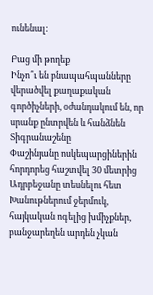ունենալ:

Բաց մի թողեք
Ինչո՞ւ են բնապահպանները վերածվել քաղաքական գործիչների, օժանդակում են, որ սրանք ընտրվեն և հանձնեն Տիգրանաշենը
Փաշինյանը ոսկեպարցիներին հորդորեց հաշտվել 30 մետրից Ադրբեջանը տեսնելու հետ
Խանութներում ջերմուկ, հայկական ոգելից խմիչքներ, բանջարեղեն արդեն չկան